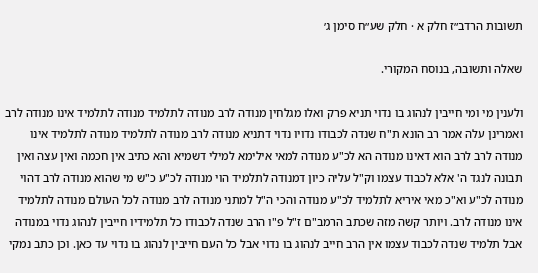תשובות הרדב״ז חלק א · חלק שע״ח סימן ג׳

שאלה ותשובה, בנוסח המקורי.

ולענין מי ומי חייבין לנהוג בו נדוי תניא פרק ואלו מגלחין מנודה לרב מנודה לתלמיד מנודה לתלמיד אינו מנודה לרב ואמרינן עלה אמר רב הונא ת"ח שנדה לכבודו נדויו נדוי דתניא מנודה לרב מנודה לתלמיד מנודה לתלמיד אינו מנודה לרב לרב הוא דאינו מנודה הא לכ"ע מנודה למאי אילימא למילי דשמיא והא כתיב אין חכמה ואין עצה ואין תבונה לנגד ה' אלא לכבוד עצמו וק"ל עליה כיון דמנודה לתלמיד הוי מנודה לכ"ע כ"ש מי שהוא מנודה לרב דהוי מנודה לכ"ע וא"כ מאי איריא לתלמיד לכ"ע מנודה והכי ה"ל למתני מנודה לרב מנודה לכל העולם מנודה לתלמיד אינו מנודה לרב. ויותר קשה מזה שכתב הרמב"ם ז"ל פ"ו הרב שנדה לכבודו כל תלמידיו חייבין לנהוג נדוי במנודה אבל תלמיד שנדה לכבוד עצמו אין הרב חייב לנהוג בו נדוי אבל כל העם חייבין לנהוג בו נדוי עד כאן. וכן כתב נמקי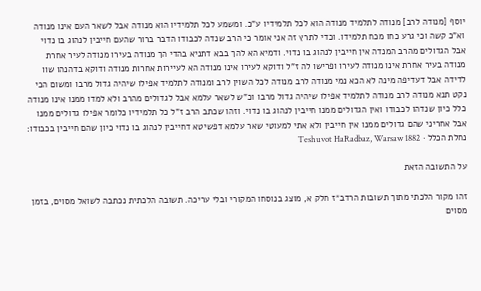יוסף [מנודה לרב] מנודה לתלמיד מנודה הוא לכל תלמידיו ע"כ. ומשמע לכל תלמידיו הוא מנודה אבל לשאר העם אינו מנודה וא"כ קשה וכי גרע כחו מכח תלמידו. וכדי לתרץ זה אני אומר כי הרב שנדה לכבודו הדבר ברור שהעם חייבין לנהוג בו נדוי אבל הגדולים מהרב המנדה אין חייבין לנהוג בו נדוי. ודמיא הא להך בבא דתניא בהדי הך מנודה בעירו מנודה לעיר אחרת מנודה בעיר אחרת אינו מנודה לעירו ופרישו לה ז"ל ודוקא לעירו אינו מנודה הא לעיירות אחרות מנודה ודוקא בדהנהו שוו לדידה אבל דעדיפה מינה לא הכא נמי מנודה לרב מנודה לכל השוין לרב ומנודה לתלמיד אפילו שיהיה גדול מרבו ומשום הכי נקט תנא מנודה לרב מנודה לתלמיד אפילו שיהיה גדול מרבו וכ"ש לשאר עלמא אבל לגדולים מהרב ולא למדו ממנו אינו מנודה כלל כיון שנדהו לכבודו ואין הגדולים ממנו חייבין לנהוג בו נדוי. וזהו שכתב הרב ז"ל כל תלמידיו כלומר אפילו גדולים ממנו אבל אחריני שהם גדולים ממנו אין חייבין ולא אתי למעוטי שאר עלמא דפשיטא דחייבין לנהוג בו נדוי כיון שהם חייבין בכבודו:
נחלת הכלל · Teshuvot HaRadbaz, Warsaw 1882

על התשובה הזאת

זהו מקור הלכתי מתוך תשובות הרדב״ז חלק א, מוצג בנוסחו המקורי ובלי עריכה. תשובה הלכתית נכתבה לשואל מסוים, בזמן מסוים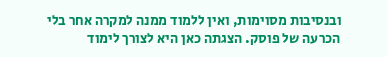ובנסיבות מסוימות, ואין ללמוד ממנה למקרה אחר בלי הכרעה של פוסק. הצגתה כאן היא לצורך לימוד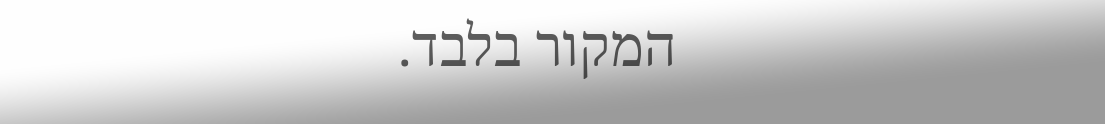המקור בלבד.